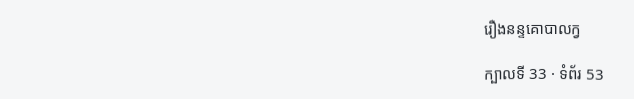រឿងនន្ទគោបាលក្វ

ក្បាលទី 33 · ទំព័រ 53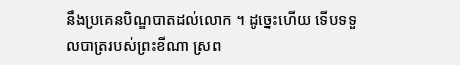នឹងប្រគេនបិណ្ឌបាតដល់លោក ។ ដូច្នេះហើយ ទើបទទួលបាត្ររបស់ព្រះខីណា ស្រព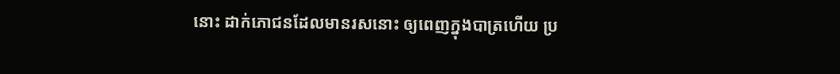នោះ ដាក់ភោជនដែលមានរសនោះ ឲ្យពេញក្នុងបាត្រហើយ ប្រ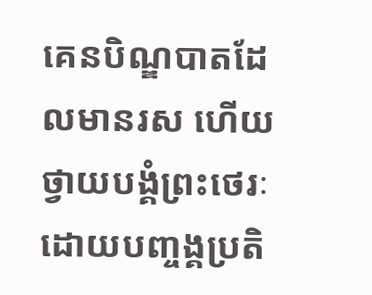គេនបិណ្ឌបាតដែលមានរស ហើយថ្វាយបង្គំព្រះថេរៈដោយបញ្ចង្គប្រតិ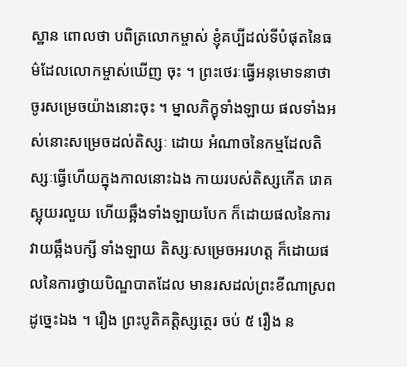ស្ឋាន ពោលថា បពិត្រលោកម្ចាស់ ខ្ញុំគប្បីដល់ទីបំផុតនៃធម៌ដែលលោកម្ចាស់ឃើញ ចុះ ។ ព្រះថេរៈធ្វើអនុមោទនាថា ចូរសម្រេចយ៉ាងនោះចុះ ។ ម្នាលភិក្ខុទាំងឡាយ ផលទាំងអស់នោះសម្រេចដល់តិស្សៈ ដោយ អំណាចនៃកម្មដែលតិស្សៈធ្វើហើយក្នុងកាលនោះឯង កាយរបស់តិស្សកើត រោគស្អុយរលួយ ហើយឆ្អឹងទាំងឡាយបែក ក៏ដោយផលនៃការវាយឆ្អឹងបក្សី ទាំងឡាយ តិស្សៈសម្រេចអរហត្ត ក៏ដោយផលនៃការថ្វាយបិណ្ឌបាតដែល មានរសដល់ព្រះខីណាស្រពដូច្នេះឯង ។ រឿង ព្រះបូតិគត្តិស្សត្ថេរ ចប់ ៥ រឿង ន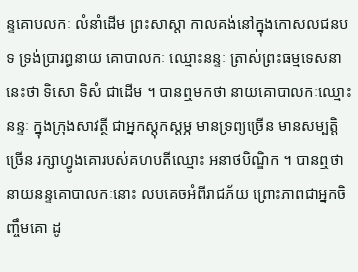ន្ទគោបលកៈ លំនាំដើម ព្រះសាស្តា កាលគង់នៅក្នុងកោសលជនបទ ទ្រង់ប្រារព្ធនាយ គោបាលកៈ ឈ្មោះនន្ទៈ ត្រាស់ព្រះធម្មទេសនានេះថា ទិសោ ទិសំ ជាដើម ។ បានឮមកថា នាយគោបាលកៈឈ្មោះនន្ទៈ ក្នុងក្រុងសាវត្ថី ជាអ្នកស្តុកស្តម្ភ មានទ្រព្យច្រើន មានសម្បត្តិច្រើន រក្សាហ្វូងគោរបស់គហបតីឈ្មោះ អនាថបិណ្ឌិក ។ បានឮថា នាយនន្ទគោបាលកៈនោះ លបគេចអំពីរាជភ័យ ព្រោះភាពជាអ្នកចិញ្ចឹមគោ ដូ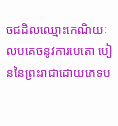ចជដិលឈ្មោះកេណិយៈ លបគេចនូវការបេតោ បៀននៃព្រះរាជាដោយភេទប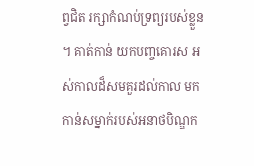ព្វជិត រក្សាកំណប់ទ្រព្យរបស់ខ្លួន ។ គាត់កាន់ យកបញ្ចគោរស អស់កាលដ៏សមគួរដល់កាល មកកាន់សម្នាក់របស់អនាថបិណ្ឌក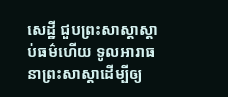សេដ្ឋី ជួបព្រះសាស្តាស្តាប់ធម៌ហើយ ទូលអារាធនាព្រះសាស្តាដើម្បីឲ្យ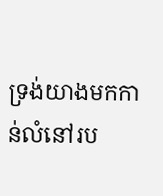ទ្រង់យាងមកកាន់លំនៅរប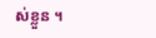ស់ខ្លួន ។